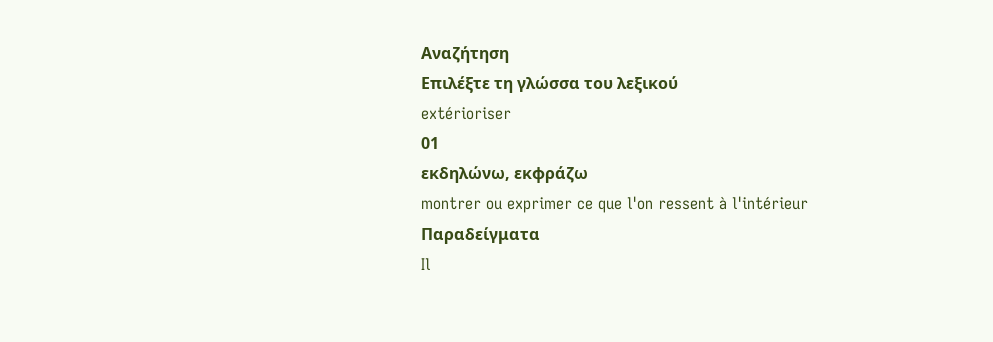Αναζήτηση
Επιλέξτε τη γλώσσα του λεξικού
extérioriser
01
εκδηλώνω, εκφράζω
montrer ou exprimer ce que l'on ressent à l'intérieur
Παραδείγματα
Il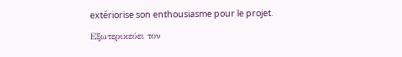extériorise son enthousiasme pour le projet.
Εξωτερικεύει τον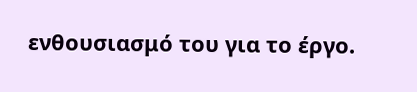ενθουσιασμό του για το έργο.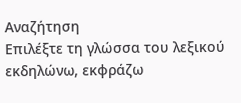Αναζήτηση
Επιλέξτε τη γλώσσα του λεξικού
εκδηλώνω, εκφράζω